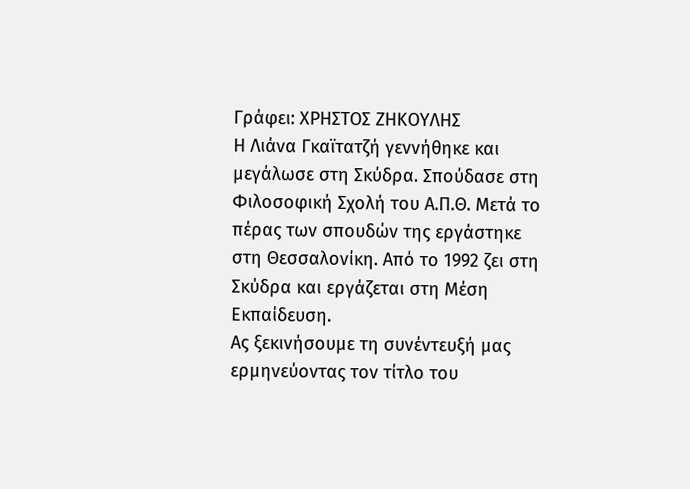Γράφει: ΧΡΗΣΤΟΣ ΖΗΚΟΥΛΗΣ
Η Λιάνα Γκαϊτατζή γεννήθηκε και μεγάλωσε στη Σκύδρα. Σπούδασε στη Φιλοσοφική Σχολή του Α.Π.Θ. Μετά το πέρας των σπουδών της εργάστηκε στη Θεσσαλονίκη. Από το 1992 ζει στη Σκύδρα και εργάζεται στη Μέση Εκπαίδευση.
Ας ξεκινήσουμε τη συνέντευξή μας ερμηνεύοντας τον τίτλο του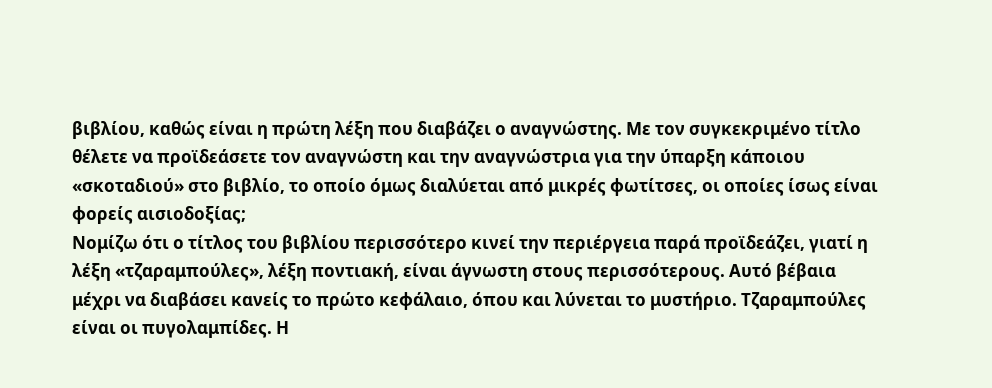βιβλίου, καθώς είναι η πρώτη λέξη που διαβάζει ο αναγνώστης. Με τον συγκεκριμένο τίτλο θέλετε να προϊδεάσετε τον αναγνώστη και την αναγνώστρια για την ύπαρξη κάποιου «σκοταδιού» στο βιβλίο, το οποίο όμως διαλύεται από μικρές φωτίτσες, οι οποίες ίσως είναι φορείς αισιοδοξίας;
Νομίζω ότι ο τίτλος του βιβλίου περισσότερο κινεί την περιέργεια παρά προϊδεάζει, γιατί η λέξη «τζαραμπούλες», λέξη ποντιακή, είναι άγνωστη στους περισσότερους. Αυτό βέβαια μέχρι να διαβάσει κανείς το πρώτο κεφάλαιο, όπου και λύνεται το μυστήριο. Τζαραμπούλες είναι οι πυγολαμπίδες. Η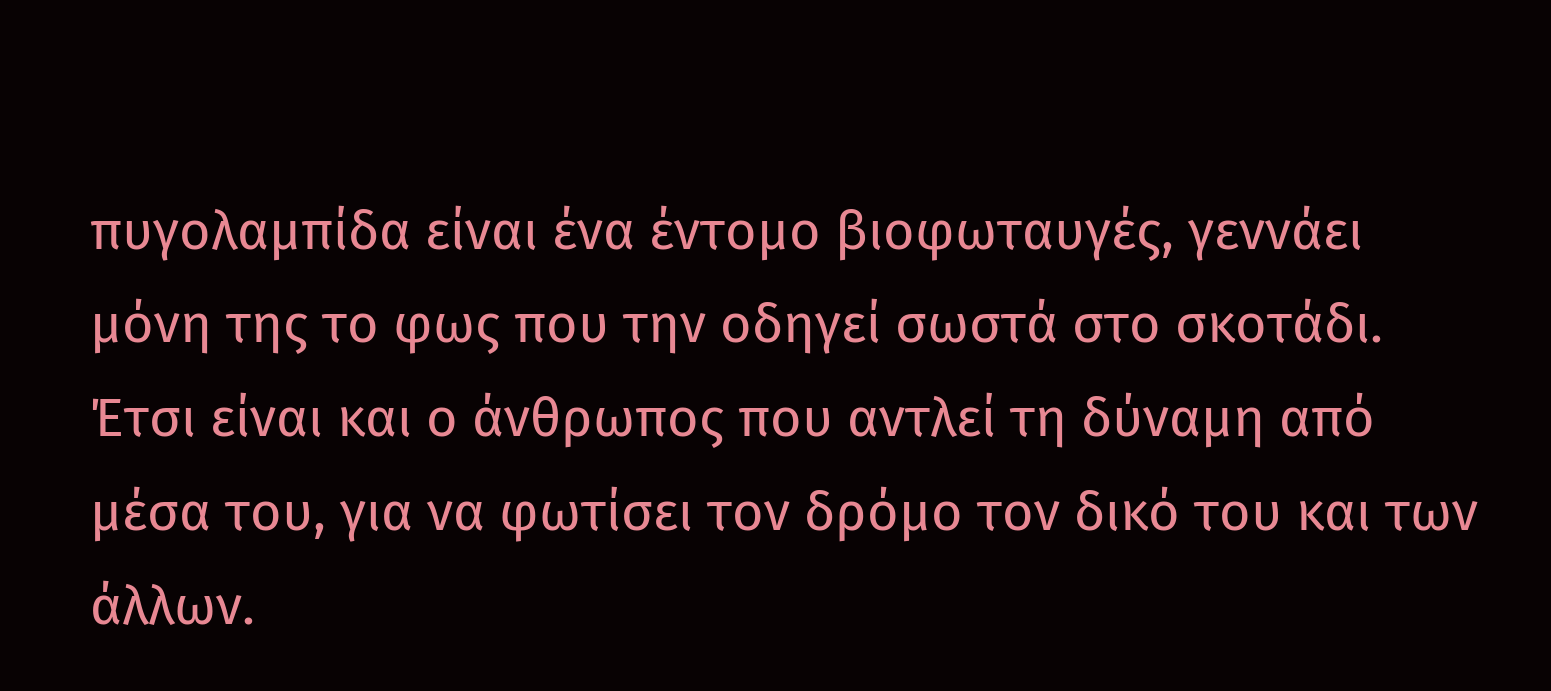πυγολαμπίδα είναι ένα έντομο βιοφωταυγές, γεννάει μόνη της το φως που την οδηγεί σωστά στο σκοτάδι. Έτσι είναι και ο άνθρωπος που αντλεί τη δύναμη από μέσα του, για να φωτίσει τον δρόμο τον δικό του και των άλλων.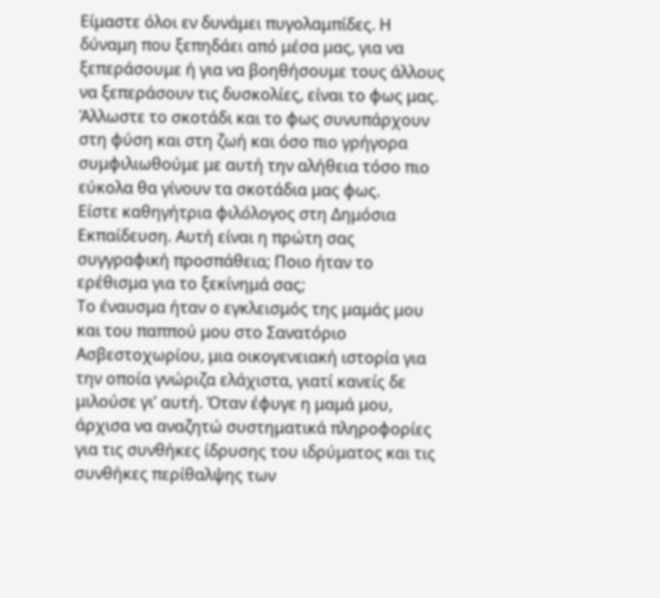Είμαστε όλοι εν δυνάμει πυγολαμπίδες. Η δύναμη που ξεπηδάει από μέσα μας, για να ξεπεράσουμε ή για να βοηθήσουμε τους άλλους να ξεπεράσουν τις δυσκολίες, είναι το φως μας. Άλλωστε το σκοτάδι και το φως συνυπάρχουν στη φύση και στη ζωή και όσο πιο γρήγορα συμφιλιωθούμε με αυτή την αλήθεια τόσο πιο εύκολα θα γίνουν τα σκοτάδια μας φως.
Είστε καθηγήτρια φιλόλογος στη Δημόσια Εκπαίδευση. Αυτή είναι η πρώτη σας συγγραφική προσπάθεια; Ποιο ήταν το ερέθισμα για το ξεκίνημά σας;
Το έναυσμα ήταν ο εγκλεισμός της μαμάς μου και του παππού μου στο Σανατόριο Ασβεστοχωρίου, μια οικογενειακή ιστορία για την οποία γνώριζα ελάχιστα, γιατί κανείς δε μιλούσε γι’ αυτή. Όταν έφυγε η μαμά μου, άρχισα να αναζητώ συστηματικά πληροφορίες για τις συνθήκες ίδρυσης του ιδρύματος και τις συνθήκες περίθαλψης των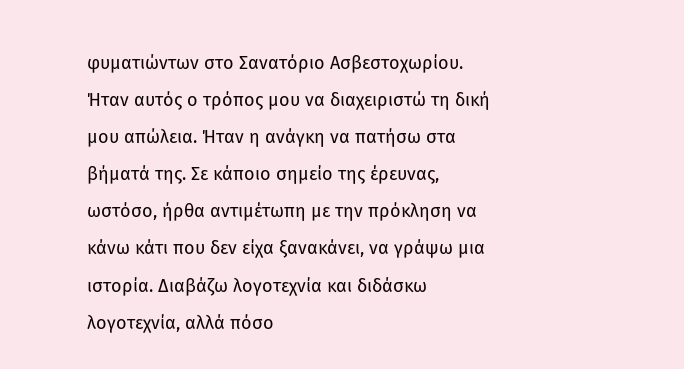φυματιώντων στο Σανατόριο Ασβεστοχωρίου. Ήταν αυτός ο τρόπος μου να διαχειριστώ τη δική μου απώλεια. Ήταν η ανάγκη να πατήσω στα βήματά της. Σε κάποιο σημείο της έρευνας, ωστόσο, ήρθα αντιμέτωπη με την πρόκληση να κάνω κάτι που δεν είχα ξανακάνει, να γράψω μια ιστορία. Διαβάζω λογοτεχνία και διδάσκω λογοτεχνία, αλλά πόσο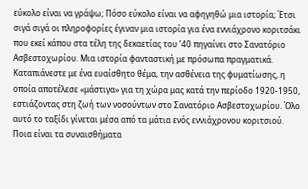εύκολο είναι να γράψω; Πόσο εύκολο είναι να αφηγηθώ μια ιστορία; Έτσι σιγά σιγά οι πληροφορίες έγιναν μια ιστορία για ένα εννιάχρονο κοριτσάκι που εκεί κάπου στα τέλη της δεκαετίας του ’40 πηγαίνει στο Σανατόριο Ασβεστοχωρίου. Μια ιστορία φανταστική με πρόσωπα πραγματικά.
Καταπιάνεστε με ένα ευαίσθητο θέμα, την ασθένεια της φυματίωσης, η οποία αποτέλεσε «μάστιγα» για τη χώρα μας κατά την περίοδο 1920-1950, εστιάζοντας στη ζωή των νοσούντων στο Σανατόριο Ασβεστοχωρίου. Όλο αυτό το ταξίδι γίνεται μέσα από τα μάτια ενός εννιάχρονου κοριτσιού. Ποια είναι τα συναισθήματα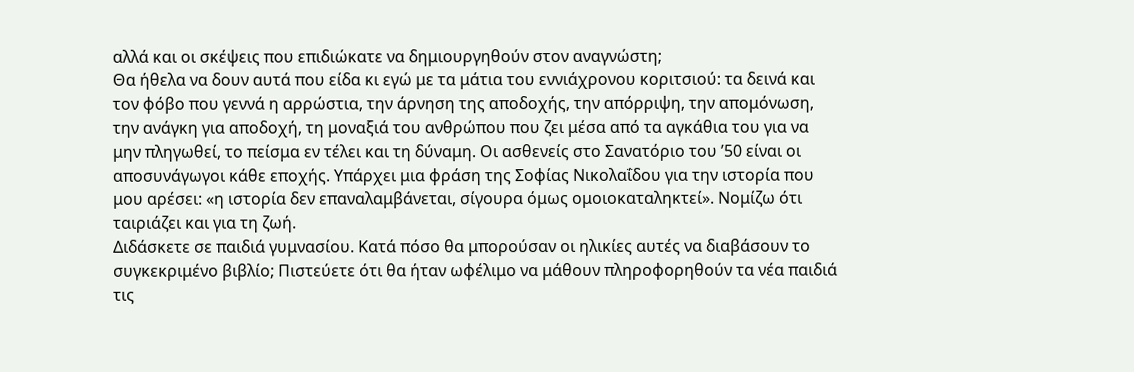αλλά και οι σκέψεις που επιδιώκατε να δημιουργηθούν στον αναγνώστη;
Θα ήθελα να δουν αυτά που είδα κι εγώ με τα μάτια του εννιάχρονου κοριτσιού: τα δεινά και τον φόβο που γεννά η αρρώστια, την άρνηση της αποδοχής, την απόρριψη, την απομόνωση, την ανάγκη για αποδοχή, τη μοναξιά του ανθρώπου που ζει μέσα από τα αγκάθια του για να μην πληγωθεί, το πείσμα εν τέλει και τη δύναμη. Οι ασθενείς στο Σανατόριο του ’50 είναι οι αποσυνάγωγοι κάθε εποχής. Υπάρχει μια φράση της Σοφίας Νικολαΐδου για την ιστορία που μου αρέσει: «η ιστορία δεν επαναλαμβάνεται, σίγουρα όμως ομοιοκαταληκτεί». Νομίζω ότι ταιριάζει και για τη ζωή.
Διδάσκετε σε παιδιά γυμνασίου. Κατά πόσο θα μπορούσαν οι ηλικίες αυτές να διαβάσουν το συγκεκριμένο βιβλίο; Πιστεύετε ότι θα ήταν ωφέλιμο να μάθουν πληροφορηθούν τα νέα παιδιά τις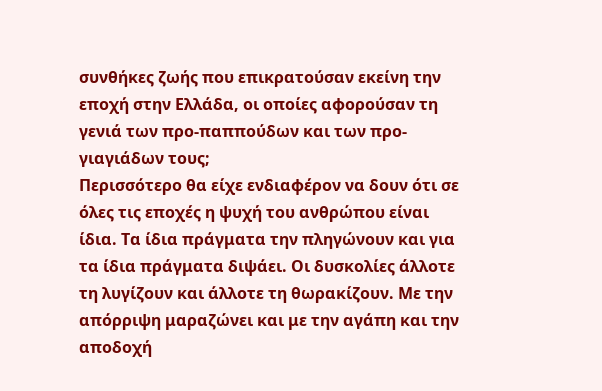συνθήκες ζωής που επικρατούσαν εκείνη την εποχή στην Ελλάδα, οι οποίες αφορούσαν τη γενιά των προ-παππούδων και των προ-γιαγιάδων τους;
Περισσότερο θα είχε ενδιαφέρον να δουν ότι σε όλες τις εποχές η ψυχή του ανθρώπου είναι ίδια. Τα ίδια πράγματα την πληγώνουν και για τα ίδια πράγματα διψάει. Οι δυσκολίες άλλοτε τη λυγίζουν και άλλοτε τη θωρακίζουν. Με την απόρριψη μαραζώνει και με την αγάπη και την αποδοχή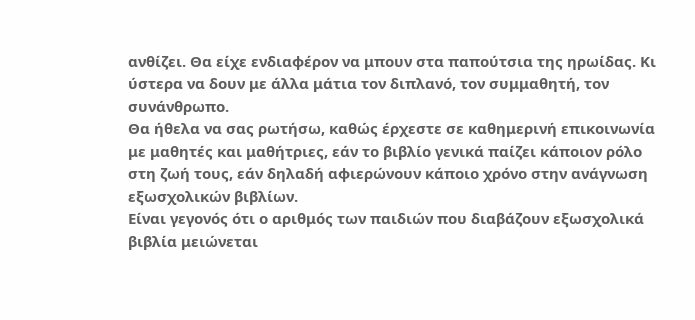ανθίζει. Θα είχε ενδιαφέρον να μπουν στα παπούτσια της ηρωίδας. Κι ύστερα να δουν με άλλα μάτια τον διπλανό, τον συμμαθητή, τον συνάνθρωπο.
Θα ήθελα να σας ρωτήσω, καθώς έρχεστε σε καθημερινή επικοινωνία με μαθητές και μαθήτριες, εάν το βιβλίο γενικά παίζει κάποιον ρόλο στη ζωή τους, εάν δηλαδή αφιερώνουν κάποιο χρόνο στην ανάγνωση εξωσχολικών βιβλίων.
Είναι γεγονός ότι ο αριθμός των παιδιών που διαβάζουν εξωσχολικά βιβλία μειώνεται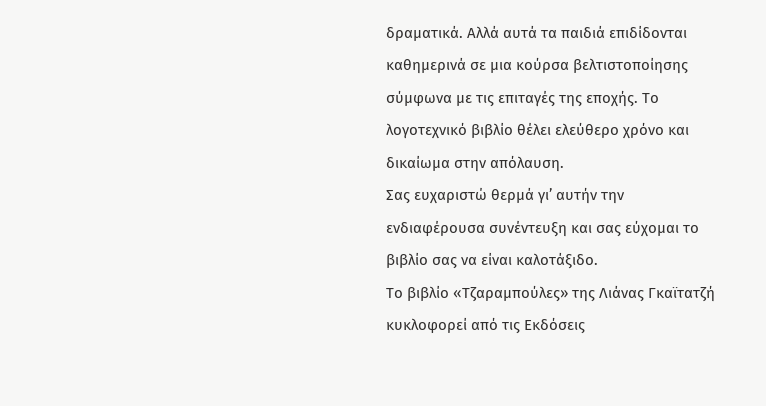δραματικά. Αλλά αυτά τα παιδιά επιδίδονται καθημερινά σε μια κούρσα βελτιστοποίησης σύμφωνα με τις επιταγές της εποχής. Το λογοτεχνικό βιβλίο θέλει ελεύθερο χρόνο και δικαίωμα στην απόλαυση.
Σας ευχαριστώ θερμά γι’ αυτήν την ενδιαφέρουσα συνέντευξη και σας εύχομαι το βιβλίο σας να είναι καλοτάξιδο.
Το βιβλίο «Τζαραμπούλες» της Λιάνας Γκαϊτατζή κυκλοφορεί από τις Εκδόσεις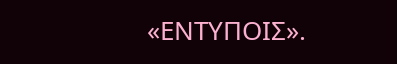«ΕΝΤΥΠΟΙΣ».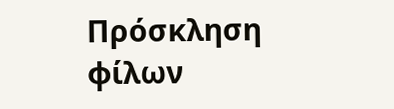Πρόσκληση φίλων